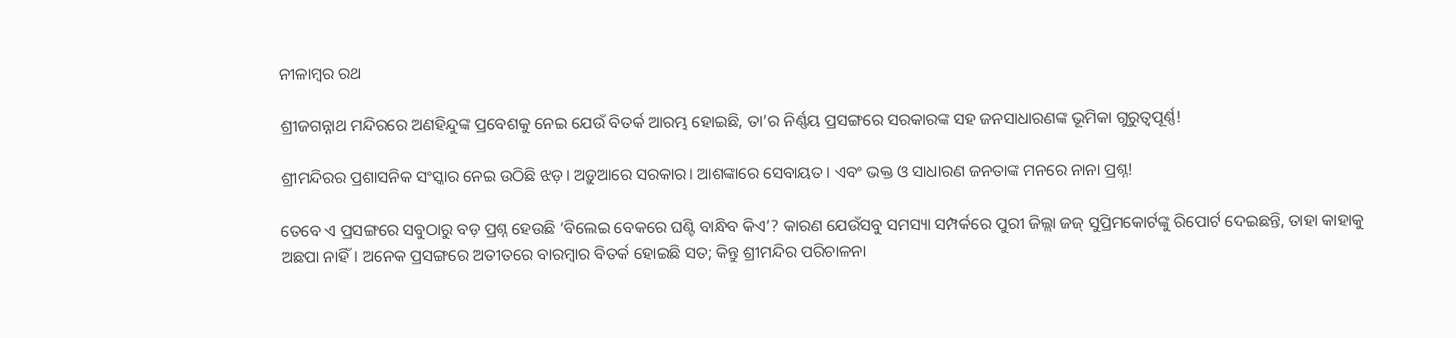ନୀଳାମ୍ବର ରଥ

ଶ୍ରୀଜଗନ୍ନାଥ ମନ୍ଦିରରେ ଅଣହିନ୍ଦୁଙ୍କ ପ୍ରବେଶକୁ ନେଇ ଯେଉଁ ବିତର୍କ ଆରମ୍ଭ ହୋ‍ଇଛି, ତା’ର ନିର୍ଣ୍ଣୟ ପ୍ରସଙ୍ଗରେ ସରକାରଙ୍କ ସହ ଜନସାଧାରଣଙ୍କ ଭୂମିକା ଗୁରୁତ୍ୱପୂର୍ଣ୍ଣ!

ଶ୍ରୀମନ୍ଦିରର ପ୍ରଶାସନିକ ସଂସ୍କାର ନେଇ ଉଠିଛି ଝଡ଼। ଅଡ଼ୁଆରେ ସରକାର। ଆଶଙ୍କାରେ ସେବାୟତ। ଏବଂ ଭକ୍ତ ଓ ସାଧାରଣ ଜନତାଙ୍କ ମନରେ ନାନା ପ୍ରଶ୍ନ!

ତେବେ ଏ ପ୍ରସଙ୍ଗରେ ସବୁଠାରୁ ବଡ଼ ପ୍ରଶ୍ନ ହେଉଛି ‘ବିଲେଇ ବେକରେ ଘଣ୍ଟି ବାନ୍ଧିବ କିଏ’? କାରଣ ଯେଉଁସବୁ ସମସ୍ୟା ସମ୍ପର୍କରେ ପୁରୀ ଜିଲ୍ଲା ଜଜ୍‍ ସୁପ୍ରିମକୋର୍ଟଙ୍କୁ ରିପୋର୍ଟ ଦେଇଛନ୍ତି, ତାହା କାହାକୁ ଅଛପା ନାହିଁ। ଅନେକ ପ୍ରସଙ୍ଗରେ ଅତୀତରେ ବାରମ୍ବାର ବିତର୍କ ହୋ‍ଇଛି ସତ; କିନ୍ତୁ ଶ୍ରୀମନ୍ଦିର ପରିଚାଳନା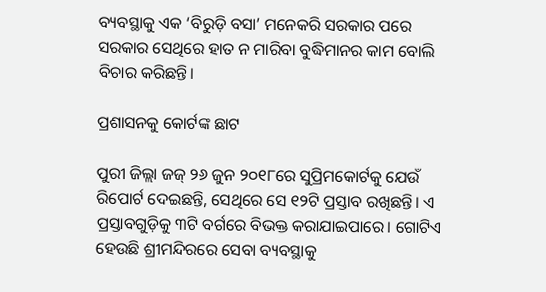ବ୍ୟବସ୍ଥାକୁ ଏକ ‘ବିରୁଡ଼ି ବସା’ ମନେକରି ସରକାର ପରେ ସରକାର ସେଥିରେ ହାତ ନ ମାରିବା ବୁଦ୍ଧିମାନର କାମ ବୋଲି ବିଚାର କରିଛନ୍ତି।

ପ୍ରଶାସନକୁ କୋର୍ଟଙ୍କ ଛାଟ

ପୁରୀ ଜିଲ୍ଲା ଜଜ୍‍ ୨୬ ଜୁନ ୨୦୧୮ରେ ସୁପ୍ରିମକୋର୍ଟକୁ ଯେଉଁ ରିପୋର୍ଟ ଦେଇଛନ୍ତି, ସେଥିରେ ସେ ୧୨ଟି ପ୍ରସ୍ତାବ ରଖିଛନ୍ତି। ଏ ପ୍ରସ୍ତାବଗୁଡ଼ିକୁ ୩ଟି ବର୍ଗରେ ବିଭକ୍ତ କରାଯାଇପାରେ। ଗୋଟିଏ ହେଉଛି ଶ୍ରୀମନ୍ଦିରରେ ସେବା ବ୍ୟବସ୍ଥାକୁ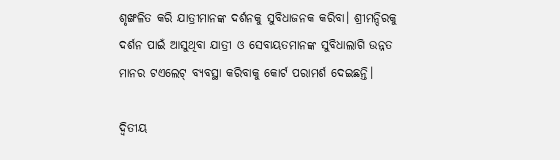ଶୃଙ୍ଖଳିତ କରି ଯାତ୍ରୀମାନଙ୍କ ଦର୍ଶନକୁ ସୁବିଧାଜନକ କରିବା। ଶ୍ରୀମନ୍ଦିରକୁ ଦର୍ଶନ ପାଇଁ ଆସୁଥିବା ଯାତ୍ରୀ ଓ ସେବାୟତମାନଙ୍କ ସୁବିଧାଲାଗି ଉନ୍ନତ ମାନର ଟଏଲେଟ୍‍ ବ୍ୟବସ୍ଥା କରିବାକୁ କୋର୍ଟ ପରାମର୍ଶ ଦେଇଛନ୍ତି।

ଦ୍ୱିତୀୟ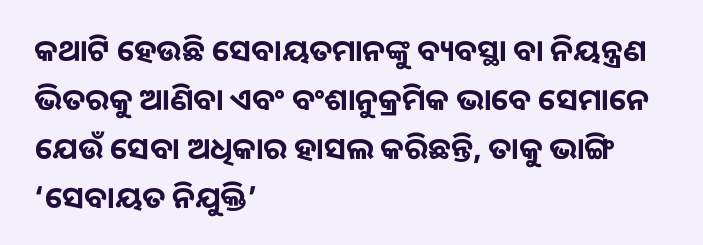କଥାଟି ହେଉଛି ସେବାୟତମାନଙ୍କୁ ବ୍ୟବସ୍ଥା ବା ନିୟନ୍ତ୍ରଣ ଭିତରକୁ ଆଣିବା ଏବଂ ବଂଶାନୁକ୍ରମିକ ଭାବେ ସେମାନେ ଯେଉଁ ସେବା ଅଧିକାର ହାସଲ କରିଛନ୍ତି, ତାକୁ ଭାଙ୍ଗି ‘ସେବାୟତ ନିଯୁକ୍ତି’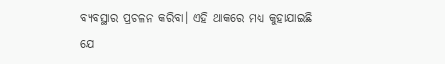ବ୍ୟବସ୍ଥାର ପ୍ରଚଳନ କରିବା। ଏହି ଥାକରେ ମଧ୍ୟ କୁହାଯାଇଛି ଯେ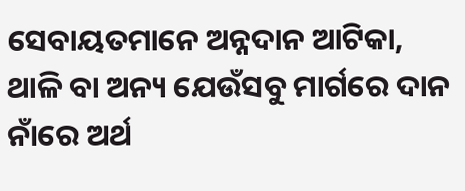ସେବାୟତମାନେ ଅନ୍ନଦାନ ଆଟିକା, ଥାଳି ବା ଅନ୍ୟ ଯେଉଁସବୁ ମାର୍ଗରେ ଦାନ ନାଁରେ ଅର୍ଥ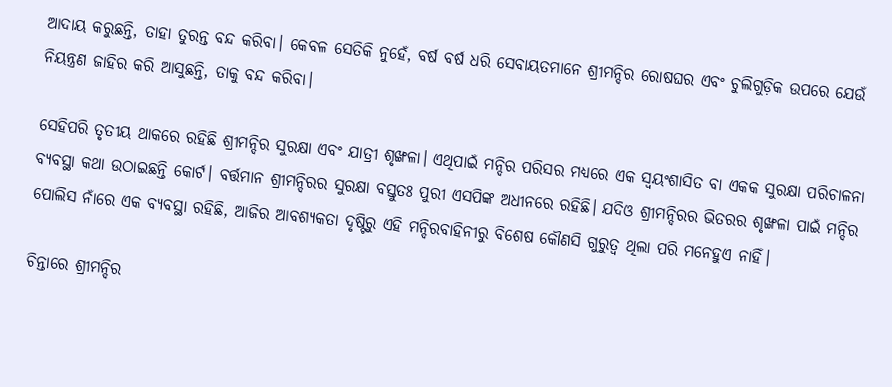ଆଦାୟ କରୁଛନ୍ତି, ତାହା ତୁରନ୍ତ ବନ୍ଦ କରିବା। କେବଳ ସେତିକି ନୁହେଁ, ବର୍ଷ ବର୍ଷ ଧରି ସେବାୟତମାନେ ଶ୍ରୀମନ୍ଦିର ରୋଷଘର ଏବଂ ଚୁଲିଗୁଡ଼ିକ ଉପରେ ଯେଉଁ ନିୟନ୍ତ୍ରଣ ଜାହିର କରି ଆସୁଛନ୍ତି, ତାକୁ ବନ୍ଦ କରିବା।

ସେହିପରି ତୃତୀୟ ଥାକରେ ରହିଛି ଶ୍ରୀମନ୍ଦିର ସୁରକ୍ଷା ଏବଂ ଯାତ୍ରୀ ଶୃଙ୍ଖଳା। ଏଥିପାଇଁ ମନ୍ଦିର ପରିସର ମଧ୍ୟରେ ଏକ ସ୍ୱୟଂଶାସିତ ବା ଏକକ ସୁରକ୍ଷା ପରିଚାଳନା ବ୍ୟବସ୍ଥା କଥା ଉଠାଇଛନ୍ତି କୋର୍ଟ। ବର୍ତ୍ତମାନ ଶ୍ରୀମନ୍ଦିରର ସୁରକ୍ଷା ବସ୍ତୁତଃ ପୁରୀ ଏସପିଙ୍କ ଅଧୀନରେ ରହିଛି। ଯଦିଓ ଶ୍ରୀମନ୍ଦିରର ଭିତରର ଶୃଙ୍ଖଳା ପାଇଁ ମନ୍ଦିର ପୋଲିସ ନାଁରେ ଏକ ବ୍ୟବସ୍ଥା ରହିଛି, ଆଜିର ଆବଶ୍ୟକତା ଦୃଷ୍ଟିରୁ ଏହି ମନ୍ଦିରବାହିନୀରୁ ବିଶେଷ କୌଣସି ଗୁରୁତ୍ୱ ଥିଲା ପରି ମନେହୁଏ ନାହିଁ।

ଚିନ୍ତାରେ ଶ୍ରୀମନ୍ଦିର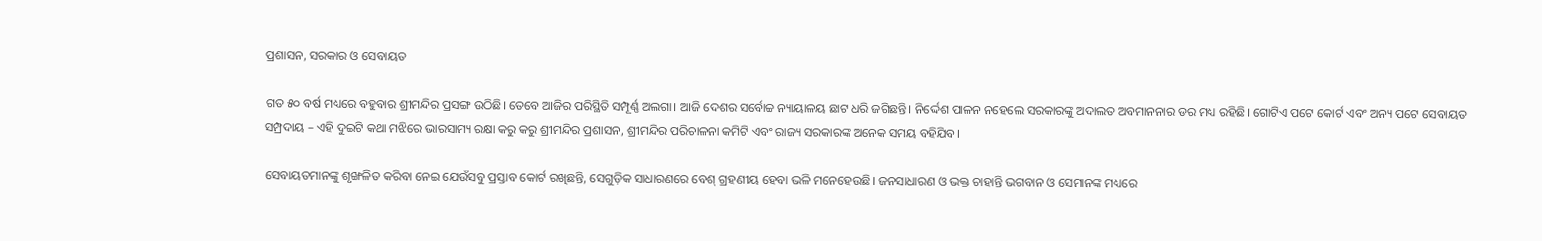ପ୍ରଶାସନ, ସରକାର ଓ ସେବାୟତ

ଗତ ୫୦ ବର୍ଷ ମଧ୍ୟରେ ବହୁବାର ଶ୍ରୀମନ୍ଦିର ପ୍ରସଙ୍ଗ ଉଠିଛି। ତେବେ ଆଜିର ପରିସ୍ଥିତି ସମ୍ପୂର୍ଣ୍ଣ ଅଲଗା। ଆଜି ଦେଶର ସର୍ବୋଚ୍ଚ ନ୍ୟାୟାଳୟ ଛାଟ ଧରି ଜଗିଛନ୍ତି। ନିର୍ଦ୍ଦେଶ ପାଳନ ନହେଲେ ସରକାରଙ୍କୁ ଅଦାଲତ ଅବମାନନାର ଡର ମଧ୍ୟ ରହିଛି। ଗୋଟିଏ ପଟେ କୋର୍ଟ ଏବଂ ଅନ୍ୟ ପଟେ ସେବାୟତ ସମ୍ପ୍ରଦାୟ – ଏହି ଦୁଇଟି କଥା ମଝିରେ ଭାରସାମ୍ୟ ରକ୍ଷା କରୁ କରୁ ଶ୍ରୀମନ୍ଦିର ପ୍ରଶାସନ, ଶ୍ରୀମନ୍ଦିର ପରିଚାଳନା କମିଟି ଏବଂ ରାଜ୍ୟ ସରକାରଙ୍କ ଅନେକ ସମୟ ବହିଯିବ।

ସେବାୟତମାନଙ୍କୁ ଶୃଙ୍ଖଳିତ କରିବା ନେଇ ଯେଉଁସବୁ ପ୍ରସ୍ତାବ କୋର୍ଟ ରଖିଛନ୍ତି, ସେଗୁଡ଼ିକ ସାଧାରଣରେ ବେଶ୍‍ ଗ୍ରହଣୀୟ ହେବା ଭଳି ମନେହେଉଛି। ଜନସାଧାରଣ ଓ ଭକ୍ତ ଚାହାନ୍ତି ଭଗବାନ ଓ ସେମାନଙ୍କ ମଧ୍ୟରେ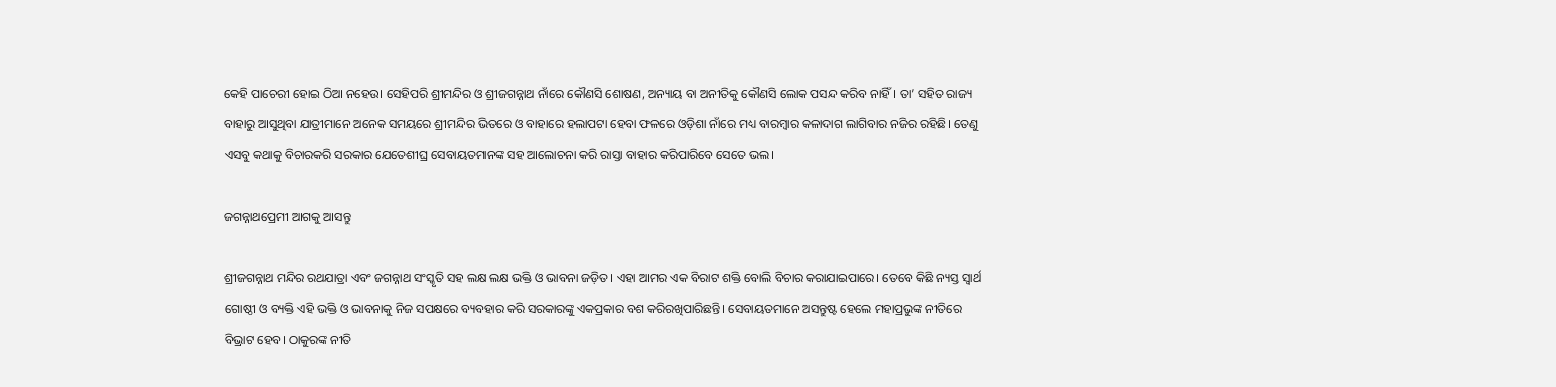କେହି ପାଚେରୀ ହୋ‍ଇ ଠିଆ ନହେଉ। ସେହିପରି ଶ୍ରୀମନ୍ଦିର ଓ ଶ୍ରୀଜଗନ୍ନାଥ ନାଁରେ କୌଣସି ଶୋଷଣ, ଅନ୍ୟାୟ ବା ଅନୀତିକୁ କୌଣସି ଲୋକ ପସନ୍ଦ କରିବ ନାହିଁ। ତା’ ସହିତ ରାଜ୍ୟ ବାହାରୁ ଆସୁଥିବା ଯାତ୍ରୀମାନେ ଅନେକ ସମୟରେ ଶ୍ରୀମନ୍ଦିର ଭିତରେ ଓ ବାହାରେ ହଲାପଟା ହେବା ଫଳରେ ଓଡ଼ିଶା ନାଁରେ ମଧ୍ୟ ବାରମ୍ବାର କଳାଦାଗ ଲାଗିବାର ନଜିର ରହିଛି। ତେଣୁ ଏସବୁ କଥାକୁ ବିଚାରକରି ସରକାର ଯେତେଶୀଘ୍ର ସେବାୟତମାନଙ୍କ ସହ ଆଲୋଚନା କରି ରାସ୍ତା ବାହାର କରିପାରିବେ ସେତେ ଭଲ।

ଜଗନ୍ନାଥପ୍ରେମୀ ଆଗକୁ ଆସନ୍ତୁ

ଶ୍ରୀଜଗନ୍ନାଥ ମନ୍ଦିର ରଥଯାତ୍ରା ଏବଂ ଜଗନ୍ନାଥ ସଂସ୍କୃତି ସହ ଲକ୍ଷ ଲକ୍ଷ ଭକ୍ତି ଓ ଭାବନା ଜଡ଼ିତ। ଏହା ଆମର ଏକ ବିରାଟ ଶକ୍ତି ବୋଲି ବିଚାର କରାଯାଇପାରେ। ତେବେ କିଛି ନ୍ୟସ୍ତ ସ୍ୱାର୍ଥ ଗୋଷ୍ଠୀ ଓ ବ୍ୟକ୍ତି ଏହି ଭକ୍ତି ଓ ଭାବନାକୁ ନିଜ ସପକ୍ଷରେ ବ୍ୟବହାର କରି ସରକାରଙ୍କୁ ଏକପ୍ରକାର ବଶ କରିରଖିପାରିଛନ୍ତି। ସେବାୟତମାନେ ଅସନ୍ତୁଷ୍ଟ ହେଲେ ମହାପ୍ରଭୁଙ୍କ ନୀତିରେ ବିଭ୍ରାଟ ହେବ। ଠାକୁରଙ୍କ ନୀତି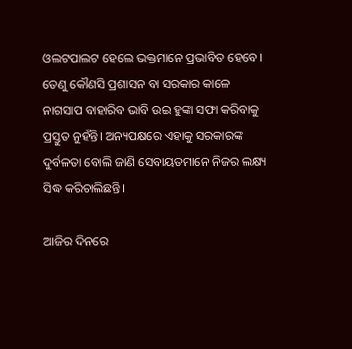ଓଲଟପାଲଟ ହେଲେ ଭକ୍ତମାନେ ପ୍ରଭାବିତ ହେବେ। ତେଣୁ କୌଣସି ପ୍ରଶାସନ ବା ସରକାର କାଳେ ନାଗସାପ ବାହାରିବ ଭାବି ଉ‍ଇ ହୁଙ୍କା ସଫା କରିବାକୁ ପ୍ରସ୍ତୁତ ନୁହଁନ୍ତି। ଅନ୍ୟପକ୍ଷରେ ଏହାକୁ ସରକାରଙ୍କ ଦୁର୍ବଳତା ବୋଲି ଜାଣି ସେବାୟତମାନେ ନିଜର ଲକ୍ଷ୍ୟ ସିଦ୍ଧ କରିଚାଲିଛନ୍ତି।

ଆଜିର ଦିନରେ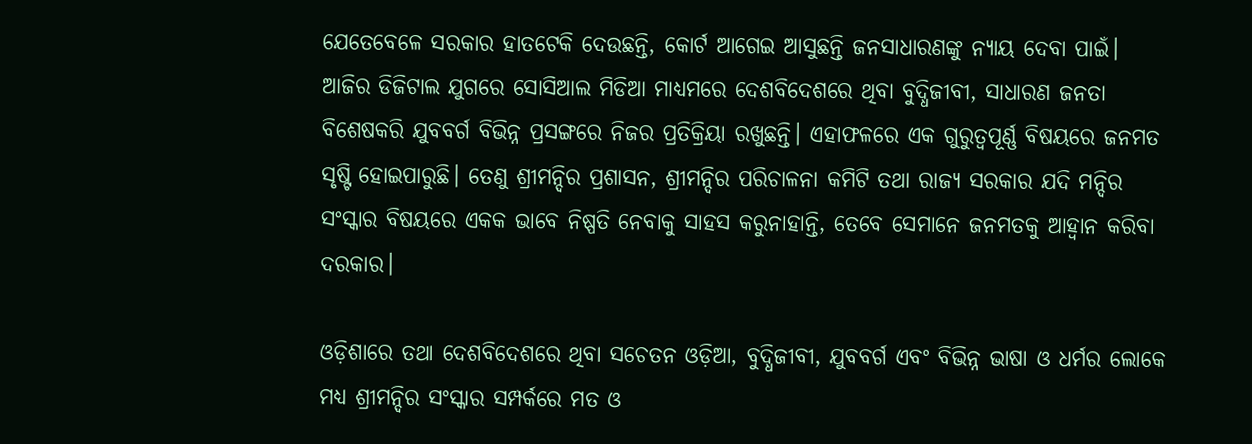ଯେତେବେଳେ ସରକାର ହାତଟେକି ଦେଉଛନ୍ତି, କୋର୍ଟ ଆଗେଇ ଆସୁଛନ୍ତି ଜନସାଧାରଣଙ୍କୁ ନ୍ୟାୟ ଦେବା ପାଇଁ। ଆଜିର ଡିଜିଟାଲ ଯୁଗରେ ସୋସିଆଲ ମିଡିଆ ମାଧ୍ୟମରେ ଦେଶବିଦେଶରେ ଥିବା ବୁଦ୍ଧିଜୀବୀ, ସାଧାରଣ ଜନତା ବିଶେଷକରି ଯୁବବର୍ଗ ବିଭିନ୍ନ ପ୍ରସଙ୍ଗରେ ନିଜର ପ୍ରତିକ୍ରିୟା ରଖୁଛନ୍ତି। ଏହାଫଳରେ ଏକ ଗୁରୁତ୍ୱପୂର୍ଣ୍ଣ ବିଷୟରେ ଜନମତ ସୃଷ୍ଟି ହୋ‍ଇପାରୁଛି। ତେଣୁ ଶ୍ରୀମନ୍ଦିର ପ୍ରଶାସନ, ଶ୍ରୀମନ୍ଦିର ପରିଚାଳନା କମିଟି ତଥା ରାଜ୍ୟ ସରକାର ଯଦି ମନ୍ଦିର ସଂସ୍କାର ବିଷୟରେ ଏକକ ଭାବେ ନିଷ୍ପତି ନେବାକୁ ସାହସ କରୁନାହାନ୍ତି, ତେବେ ସେମାନେ ଜନମତକୁ ଆହ୍ୱାନ କରିବା ଦରକାର।

ଓଡ଼ିଶାରେ ତଥା ଦେଶବିଦେଶରେ ଥିବା ସଚେତନ ଓଡ଼ିଆ, ବୁଦ୍ଧିଜୀବୀ, ଯୁବବର୍ଗ ଏବଂ ବିଭିନ୍ନ ଭାଷା ଓ ଧର୍ମର ଲୋକେ ମଧ୍ୟ ଶ୍ରୀମନ୍ଦିର ସଂସ୍କାର ସମ୍ପର୍କରେ ମତ ଓ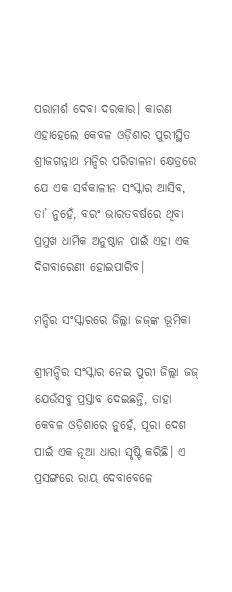ପରାମର୍ଶ ଦେବା ଦରକାର। କାରଣ ଏହାହେଲେ କେବଳ ଓଡ଼ିଶାର ପୁରୀସ୍ଥିତ ଶ୍ରୀଜଗନ୍ନାଥ ମନ୍ଦିର ପରିଚାଳନା କ୍ଷେତ୍ରରେ ଯେ ଏକ ସର୍ବକାଳୀନ ସଂସ୍କାର ଆସିବ, ତା’ ନୁହେଁ, ବରଂ ଭାରତବର୍ଷରେ ଥିବା ପ୍ରମୁଖ ଧାର୍ମିକ ଅନୁଷ୍ଠାନ ପାଇଁ ଏହା ଏକ ଦିଗବାରେଣୀ ହୋ‍ଇପାରିବ।

ମନ୍ଦିର ସଂସ୍କାରରେ ଜିଲ୍ଲା ଜଜ୍‌ଙ୍କ ଭୂମିକା

ଶ୍ରୀମନ୍ଦିର ସଂସ୍କାର ନେଇ ପୁରୀ ଜିଲ୍ଲା ଜଜ୍‍ ଯେଉଁସବୁ ପ୍ରସ୍ତାବ ଦେଇଛନ୍ତି, ତାହା କେବଳ ଓଡ଼ିଶାରେ ନୁହେଁ, ପୂରା ଦେଶ ପାଇଁ ଏକ ନୂଆ ଧାରା ସୃଷ୍ଟି କରିଛି। ଏ ପ୍ରସଙ୍ଗରେ ରାୟ ଦେବାବେଳେ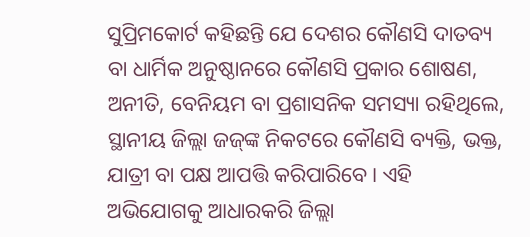ସୁପ୍ରିମକୋର୍ଟ କହିଛନ୍ତି ଯେ ଦେଶର କୌଣସି ଦାତବ୍ୟ ବା ଧାର୍ମିକ ଅନୁଷ୍ଠାନରେ କୌଣସି ପ୍ରକାର ଶୋଷଣ, ଅନୀତି, ବେନିୟମ ବା ପ୍ରଶାସନିକ ସମସ୍ୟା ରହିଥିଲେ, ସ୍ଥାନୀୟ ଜିଲ୍ଲା ଜଜ୍‍ଙ୍କ ନିକଟରେ କୌଣସି ବ୍ୟକ୍ତି, ଭକ୍ତ, ଯାତ୍ରୀ ବା ପକ୍ଷ ଆପତ୍ତି କରିପାରିବେ। ଏହି ଅଭିଯୋଗକୁ ଆଧାରକରି ଜିଲ୍ଲା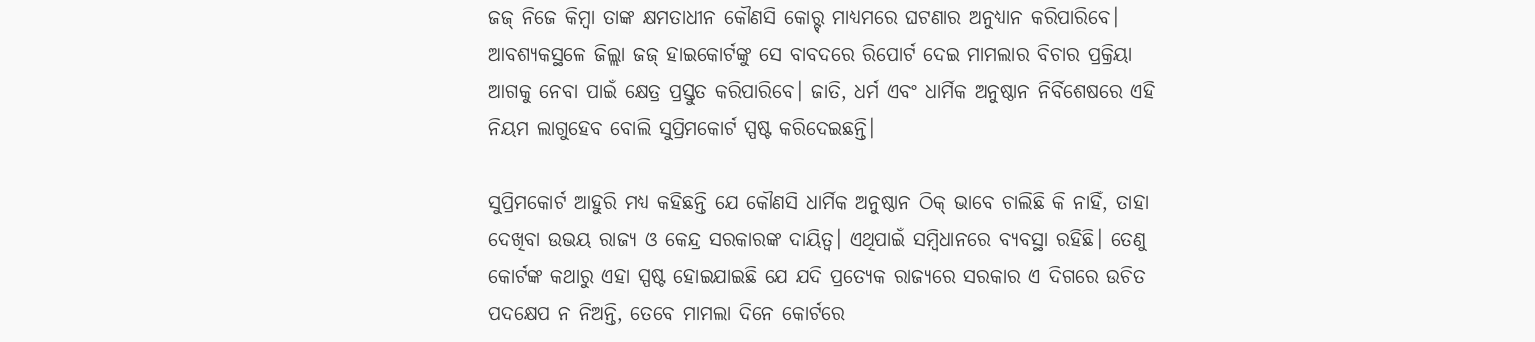ଜଜ୍‌ ନିଜେ କିମ୍ବା ତାଙ୍କ କ୍ଷମତାଧୀନ କୌଣସି କୋର୍ଟ୍‍ ମାଧ୍ୟମରେ ଘଟଣାର ଅନୁଧ୍ୟାନ କରିପାରିବେ। ଆବଶ୍ୟକସ୍ଥଳେ ଜିଲ୍ଲା ଜଜ୍‍ ହାଇକୋର୍ଟଙ୍କୁ ସେ ବାବଦରେ ରିପୋର୍ଟ ଦେଇ ମାମଲାର ବିଚାର ପ୍ରକ୍ରିୟା ଆଗକୁ ନେବା ପାଇଁ କ୍ଷେତ୍ର ପ୍ରସ୍ତୁତ କରିପାରିବେ। ଜାତି, ଧର୍ମ ଏବଂ ଧାର୍ମିକ ଅନୁଷ୍ଠାନ ନିର୍ବିଶେଷରେ ଏହି ନିୟମ ଲାଗୁହେବ ବୋଲି ସୁପ୍ରିମକୋର୍ଟ ସ୍ପଷ୍ଟ କରିଦେଇଛନ୍ତି।

ସୁପ୍ରିମକୋର୍ଟ ଆହୁରି ମଧ୍ୟ କହିଛନ୍ତି ଯେ କୌଣସି ଧାର୍ମିକ ଅନୁଷ୍ଠାନ ଠିକ୍‌ ଭାବେ ଚାଲିଛି କି ନାହିଁ, ତାହା ଦେଖିବା ଉଭୟ ରାଜ୍ୟ ଓ କେନ୍ଦ୍ର ସରକାରଙ୍କ ଦାୟିତ୍ୱ। ଏଥିପାଇଁ ସମ୍ବିଧାନରେ ବ୍ୟବସ୍ଥା ରହିଛି। ତେଣୁ କୋର୍ଟଙ୍କ କଥାରୁ ଏହା ସ୍ପଷ୍ଟ ହୋ‍ଇଯାଇଛି ଯେ ଯଦି ପ୍ରତ୍ୟେକ ରାଜ୍ୟରେ ସରକାର ଏ ଦିଗରେ ଉଚିତ ପଦକ୍ଷେପ ନ ନିଅନ୍ତି, ତେବେ ମାମଲା ଦିନେ କୋର୍ଟରେ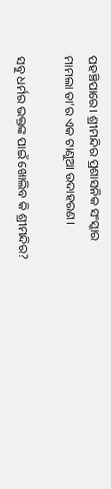ପହଞ୍ଚିପାରେ। ଶ୍ରୀମନ୍ଦିର ପ୍ରଶାସନିକ ସଂସ୍କାର ମାମଲା ତା’ର ଏକ ଟାଣୁଆ ଉଦାହରଣ।

ସବୁ ଧର୍ମର ଭକ୍ତଙ୍କ ପାଇଁ ଖୋଲିବ କି ଶ୍ରୀମନ୍ଦିର?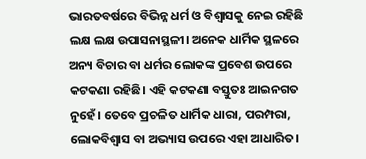ଭାରତବର୍ଷରେ ବିଭିନ୍ନ ଧର୍ମ ଓ ବିଶ୍ୱାସକୁ ନେଇ ରହିଛି ଲକ୍ଷ ଲକ୍ଷ ଉପାସନାସ୍ଥଳୀ। ଅନେକ ଧାର୍ମିକ ସ୍ଥଳରେ ଅନ୍ୟ ବିଚାର ବା ଧର୍ମର ଲୋକଙ୍କ ପ୍ରବେଶ ଉପରେ କଟକଣା ରହିଛି। ଏହି କଟକଣା ବସ୍ତୁତଃ ଆଇନଗତ ନୁହେଁ। ତେବେ ପ୍ରଚଳିତ ଧାର୍ମିକ ଧାରା, ପରମ୍ପରା, ଲୋକବିଶ୍ୱାସ ବା ଅଭ୍ୟାସ ଉପରେ ଏହା ଆଧାରିତ।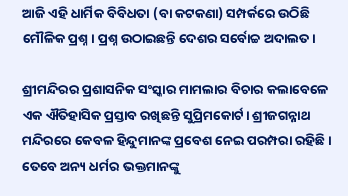ଆଜି ଏହି ଧାର୍ମିକ ବିବିଧତା (ବା କଟକଣା) ସମ୍ପର୍କରେ ଉଠିଛି ମୌଳିକ ପ୍ରଶ୍ନ। ପ୍ରଶ୍ନ ଉଠାଇଛନ୍ତି ଦେଶର ସର୍ବୋଚ୍ଚ ଅଦାଲତ।

ଶ୍ରୀମନ୍ଦିରର ପ୍ରଶାସନିକ ସଂସ୍କାର ମାମଲାର ବିଚାର କଲାବେଳେ ଏକ ଐତିହାସିକ ପ୍ରସ୍ତାବ ରଖିଛନ୍ତି ସୁପ୍ରିମକୋର୍ଟ। ଶ୍ରୀଜଗନ୍ନାଥ ମନ୍ଦିରରେ କେବଳ ହିନ୍ଦୁମାନଙ୍କ ପ୍ରବେଶ ନେଇ ପରମ୍ପରା ରହିଛି। ତେବେ ଅନ୍ୟ ଧର୍ମର ଭକ୍ତମାନଙ୍କୁ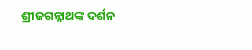ଶ୍ରୀଜଗନ୍ନାଥଙ୍କ ଦର୍ଶନ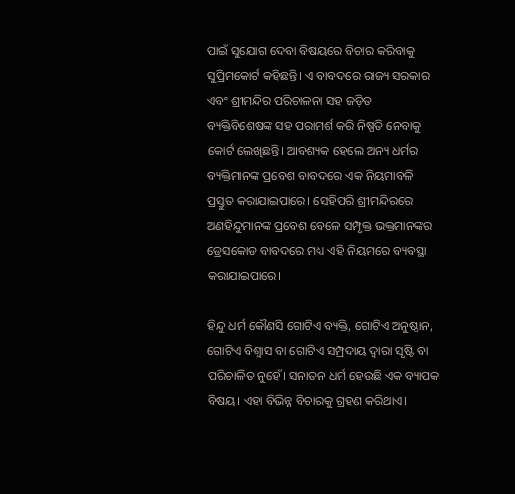ପାଇଁ ସୁଯୋଗ ଦେବା ବିଷୟରେ ବିଚାର କରିବାକୁ ସୁପ୍ରିମକୋର୍ଟ କହିଛନ୍ତି। ଏ ବାବଦରେ ରାଜ୍ୟ ସରକାର ଏବଂ ଶ୍ରୀମନ୍ଦିର ପରିଚାଳନା ସହ ଜଡ଼ିତ ବ୍ୟକ୍ତିବିଶେଷଙ୍କ ସହ ପରାମର୍ଶ କରି ନିଷ୍ପତି ନେବାକୁ କୋର୍ଟ ଲେଖିଛନ୍ତି। ଆବଶ୍ୟକ ହେଲେ ଅନ୍ୟ ଧର୍ମର ବ୍ୟକ୍ତିମାନଙ୍କ ପ୍ରବେଶ ବାବଦରେ ଏକ ନିୟମାବଳି ପ୍ରସ୍ତୁତ କରାଯାଇପାରେ। ସେହିପରି ଶ୍ରୀମନ୍ଦିରରେ ଅଣହିନ୍ଦୁମାନଙ୍କ ପ୍ରବେଶ ବେଳେ ସମ୍ପୃକ୍ତ ଭକ୍ତମାନଙ୍କର ଡ୍ରେସକୋଡ ବାବଦରେ ମଧ୍ୟ ଏହି ନିୟମରେ ବ୍ୟବସ୍ଥା କରାଯାଇପାରେ।

ହିନ୍ଦୁ ଧର୍ମ କୌଣସି ଗୋଟିଏ ବ୍ୟକ୍ତି, ଗୋଟିଏ ଅନୁଷ୍ଠାନ, ଗୋଟିଏ ବିଶ୍ୱାସ ବା ଗୋଟିଏ ସମ୍ପ୍ରଦାୟ ଦ୍ୱାରା ସୃଷ୍ଟି ବା ପରିଚାଳିତ ନୁହେଁ। ସନାତନ ଧର୍ମ ହେଉଛି ଏକ ବ୍ୟାପକ ବିଷୟ। ଏହା ବିଭିନ୍ନ ବିଚାରକୁ ଗ୍ରହଣ କରିଥାଏ।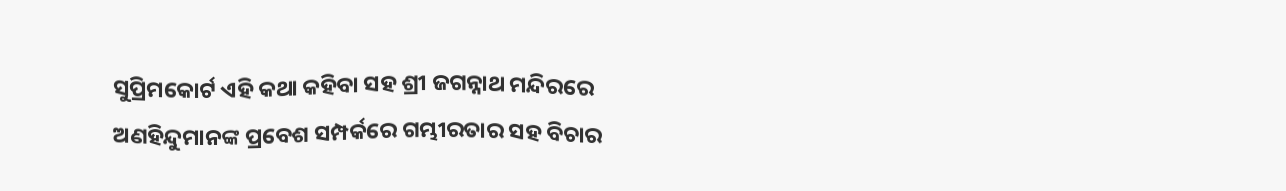ସୁପ୍ରିମକୋର୍ଟ ଏହି କଥା କହିବା ସହ ଶ୍ରୀ ଜଗନ୍ନାଥ ମନ୍ଦିରରେ ଅଣହିନ୍ଦୁମାନଙ୍କ ପ୍ରବେଶ ସମ୍ପର୍କରେ ଗମ୍ଭୀରତାର ସହ ବିଚାର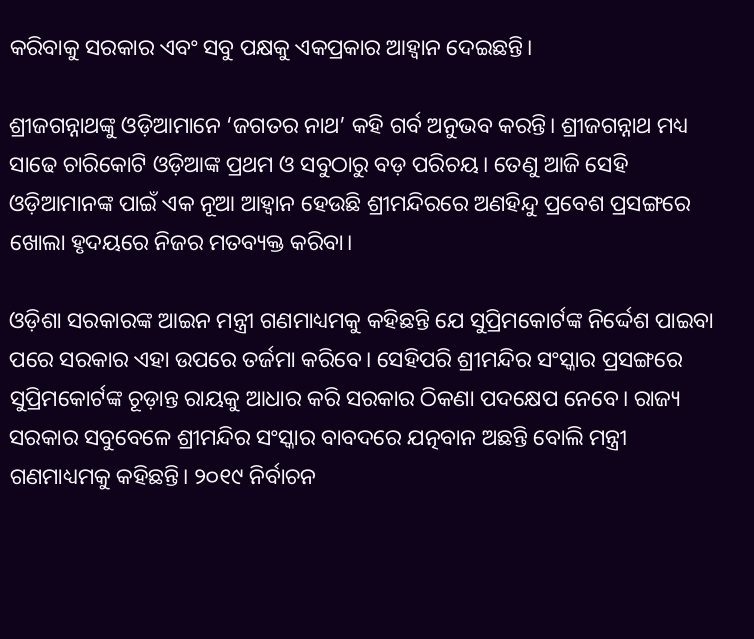କରିବାକୁ ସରକାର ଏବଂ ସବୁ ପକ୍ଷକୁ ଏକପ୍ରକାର ଆହ୍ୱାନ ଦେଇଛନ୍ତି।

ଶ୍ରୀଜଗନ୍ନାଥଙ୍କୁ ଓଡ଼ିଆମାନେ ‘ଜଗତର ନାଥ’ କହି ଗର୍ବ ଅନୁଭବ କରନ୍ତି। ଶ୍ରୀଜଗନ୍ନାଥ ମଧ୍ୟ ସାଢେ ଚାରିକୋଟି ଓଡ଼ିଆଙ୍କ ପ୍ରଥମ ଓ ସବୁଠାରୁ ବଡ଼ ପରିଚୟ। ତେଣୁ ଆଜି ସେହି ଓଡ଼ିଆମାନଙ୍କ ପାଇଁ ଏକ ନୂଆ ଆହ୍ୱାନ ହେଉଛି ଶ୍ରୀମନ୍ଦିରରେ ଅଣହିନ୍ଦୁ ପ୍ରବେଶ ପ୍ରସଙ୍ଗରେ ଖୋଲା ହୃଦୟରେ ନିଜର ମତବ୍ୟକ୍ତ କରିବା।

ଓଡ଼ିଶା ସରକାରଙ୍କ ଆଇନ ମନ୍ତ୍ରୀ ଗଣମାଧ୍ୟମକୁ କହିଛନ୍ତି ଯେ ସୁପ୍ରିମକୋର୍ଟଙ୍କ ନିର୍ଦ୍ଦେଶ ପାଇବା ପରେ ସରକାର ଏହା ଉପରେ ତର୍ଜମା କରିବେ। ସେହିପରି ଶ୍ରୀମନ୍ଦିର ସଂସ୍କାର ପ୍ରସଙ୍ଗରେ ସୁପ୍ରିମକୋର୍ଟଙ୍କ ଚୂଡ଼ାନ୍ତ ରାୟକୁ ଆଧାର କରି ସରକାର ଠିକଣା ପଦକ୍ଷେପ ନେବେ। ରାଜ୍ୟ ସରକାର ସବୁବେଳେ ଶ୍ରୀମନ୍ଦିର ସଂସ୍କାର ବାବଦରେ ଯତ୍ନବାନ ଅଛନ୍ତି ବୋଲି ମନ୍ତ୍ରୀ ଗଣମାଧ୍ୟମକୁ କହିଛନ୍ତି। ୨୦୧୯ ନିର୍ବାଚନ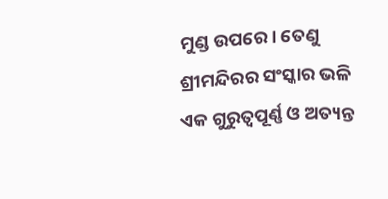ମୁଣ୍ଡ ଉପରେ। ତେଣୁ ଶ୍ରୀମନ୍ଦିରର ସଂସ୍କାର ଭଳି ଏକ ଗୁରୁତ୍ୱପୂର୍ଣ୍ଣ ଓ ଅତ୍ୟନ୍ତ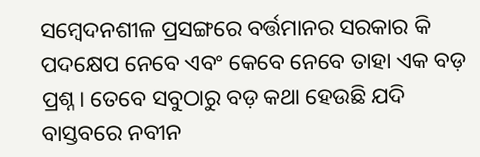ସମ୍ବେଦନଶୀଳ ପ୍ରସଙ୍ଗରେ ବର୍ତ୍ତମାନର ସରକାର କି ପଦକ୍ଷେପ ନେବେ ଏବଂ କେବେ ନେବେ ତାହା ଏକ ବଡ଼ ପ୍ରଶ୍ନ। ତେବେ ସବୁଠାରୁ ବଡ଼ କଥା ହେଉଛି ଯଦି ବାସ୍ତବରେ ନବୀନ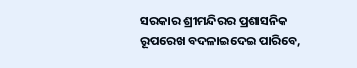ସରକାର ଶ୍ରୀମନ୍ଦିରର ପ୍ରଶାସନିକ ରୂପରେଖ ବଦଳାଇଦେଇ ପାରିବେ,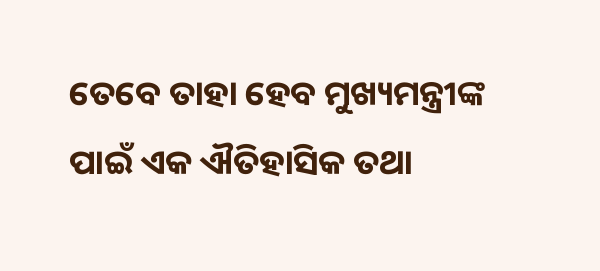ତେବେ ତାହା ହେବ ମୁଖ୍ୟମନ୍ତ୍ରୀଙ୍କ ପାଇଁ ଏକ ଐତିହାସିକ ତଥା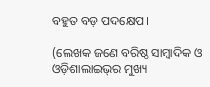ବହୁତ ବଡ଼ ପଦକ୍ଷେପ।

(ଲେଖକ ଜଣେ ବରିଷ୍ଠ ସାମ୍ବାଦିକ ଓ ଓଡ଼ିଶାଲାଇଭ୍‌ର ମୁଖ୍ୟ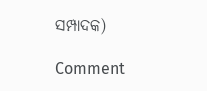ସମ୍ପାଦକ)

Comment